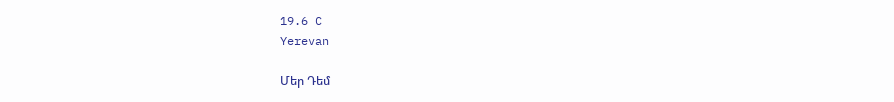19.6 C
Yerevan

Մեր Դեմ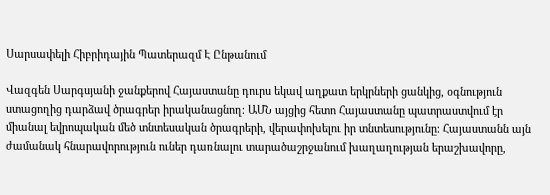Սարսափելի Հիբրիդային Պատերազմ Է Ընթանում

Վազգեն Սարգսյանի ջանքերով Հայաստանը դուրս եկավ աղքատ երկրների ցանկից, օգնություն ստացողից դարձավ ծրագրեր իրականացնող։ ԱՄՆ այցից հետո Հայաստանը պատրաստվում էր միանալ եվրոպական մեծ տնտեսական ծրագրերի, վերափոխելու իր տնտեսությունը։ Հայաստանն այն ժամանակ հնարավորություն ուներ դառնալու տարածաշրջանում խաղաղության երաշխավորը,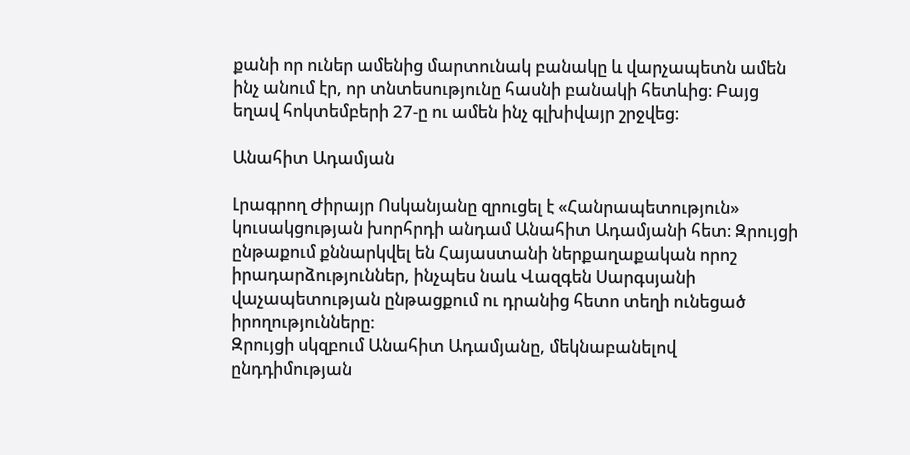քանի որ ուներ ամենից մարտունակ բանակը և վարչապետն ամեն ինչ անում էր, որ տնտեսությունը հասնի բանակի հետևից։ Բայց եղավ հոկտեմբերի 27‑ը ու ամեն ինչ գլխիվայր շրջվեց։

Անահիտ Ադամյան

Լրագրող Ժիրայր Ոսկանյանը զրուցել է «Հանրապետություն» կուսակցության խորհրդի անդամ Անահիտ Ադամյանի հետ։ Զրույցի ընթաքում քննարկվել են Հայաստանի ներքաղաքական որոշ իրադարձություններ, ինչպես նաև Վազգեն Սարգսյանի վաչապետության ընթացքում ու դրանից հետո տեղի ունեցած իրողությունները։
Զրույցի սկզբում Անահիտ Ադամյանը, մեկնաբանելով ընդդիմության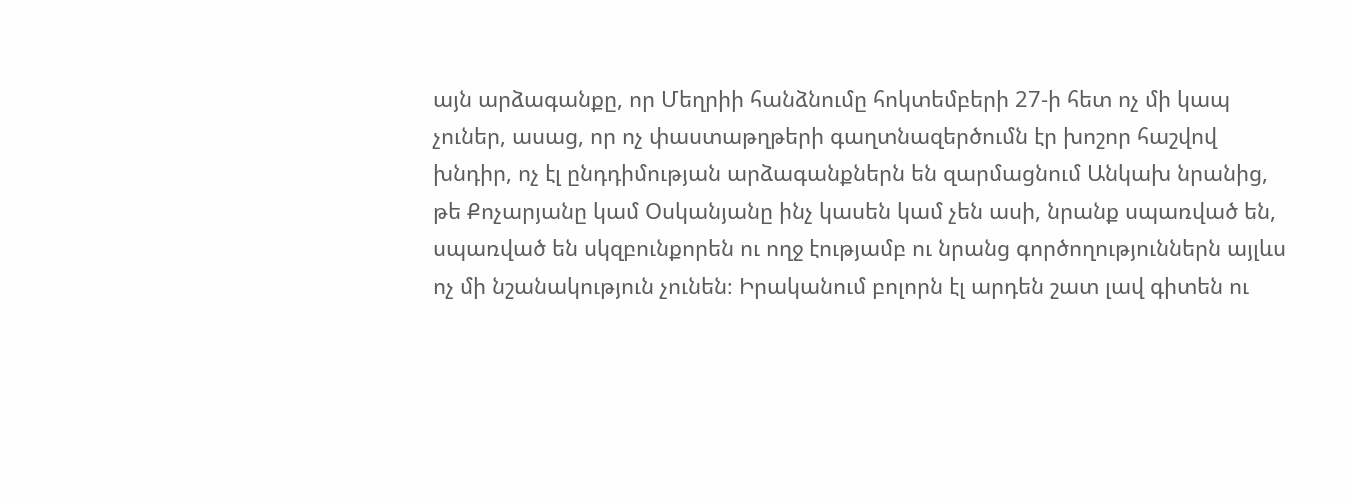այն արձագանքը, որ Մեղրիի հանձնումը հոկտեմբերի 27‑ի հետ ոչ մի կապ չուներ, ասաց, որ ոչ փաստաթղթերի գաղտնազերծումն էր խոշոր հաշվով խնդիր, ոչ էլ ընդդիմության արձագանքներն են զարմացնում Անկախ նրանից, թե Քոչարյանը կամ Օսկանյանը ինչ կասեն կամ չեն ասի, նրանք սպառված են, սպառված են սկզբունքորեն ու ողջ էությամբ ու նրանց գործողություններն այլևս ոչ մի նշանակություն չունեն։ Իրականում բոլորն էլ արդեն շատ լավ գիտեն ու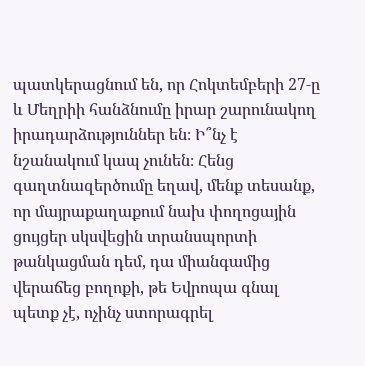պատկերացնում են, որ Հոկտեմբերի 27‑ը և Մեղրիի հանձնումը իրար շարունակող իրադարձություններ են։ Ի՞նչ է նշանակում կապ չունեն։ Հենց գաղտնազերծումը եղավ, մենք տեսանք, որ մայրաքաղաքում նախ փողոցային ցույցեր սկսվեցին տրանսպորտի թանկացման դեմ, դա միանգամից վերաճեց բողոքի, թե Եվրոպա գնալ պետք չէ, ոչինչ ստորագրել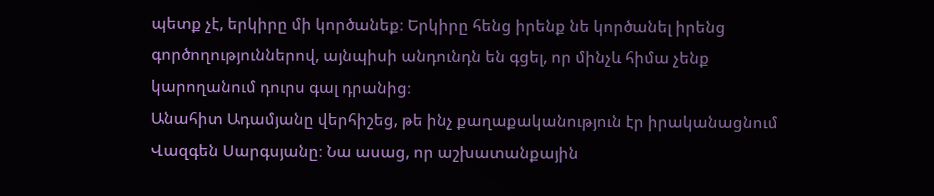պետք չէ, երկիրը մի կործանեք։ Երկիրը հենց իրենք նե կործանել իրենց գործողություններով, այնպիսի անդունդն են գցել, որ մինչև հիմա չենք կարողանում դուրս գալ դրանից։
Անահիտ Ադամյանը վերհիշեց, թե ինչ քաղաքականություն էր իրականացնում Վազգեն Սարգսյանը։ Նա ասաց, որ աշխատանքային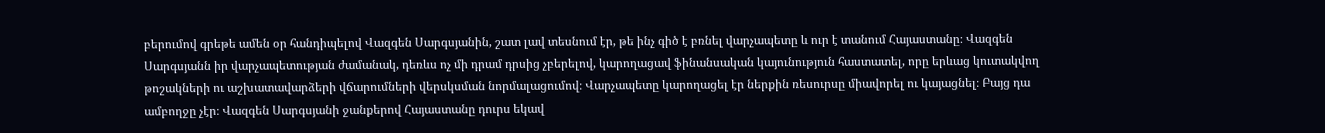բերումով գրեթե ամեն օր հանդիպելով Վազգեն Սարգսյանին, շատ լավ տեսնում էր, թե ինչ գիծ է բռնել վարչապետը և ուր է տանում Հայաստանը։ Վազգեն Սարգսյանն իր վարչապետության ժամանակ, դեռևս ոչ մի դրամ դրսից չբերելով, կարողացավ ֆինանսական կայունություն հաստատել, որը երևաց կուտակվող թոշակների ու աշխատավարձերի վճարումների վերսկսման նորմալացումով։ Վարչապետը կարողացել էր ներքին ռեսուրսը միավորել ու կայացնել։ Բայց դա ամբողջը չէր։ Վազգեն Սարգսյանի ջանքերով Հայաստանը դուրս եկավ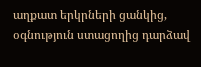աղքատ երկրների ցանկից, օգնություն ստացողից դարձավ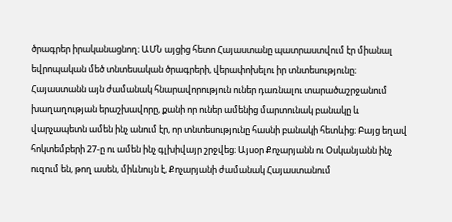ծրագրեր իրականացնող։ ԱՄՆ այցից հետո Հայաստանը պատրաստվում էր միանալ եվրոպական մեծ տնտեսական ծրագրերի, վերափոխելու իր տնտեսությունը։ Հայաստանն այն ժամանակ հնարավորություն ուներ դառնալու տարածաշրջանում խաղաղության երաշխավորը, քանի որ ուներ ամենից մարտունակ բանակը և վարչապետն ամեն ինչ անում էր, որ տնտեսությունը հասնի բանակի հետևից։ Բայց եղավ հոկտեմբերի 27‑ը ու ամեն ինչ գլխիվայր շրջվեց։ Այսօր Քոչարյանն ու Օսկանյանն ինչ ուզում են, թող ասեն, միևնույն է, Քոչարյանի ժամանակ Հայաստանում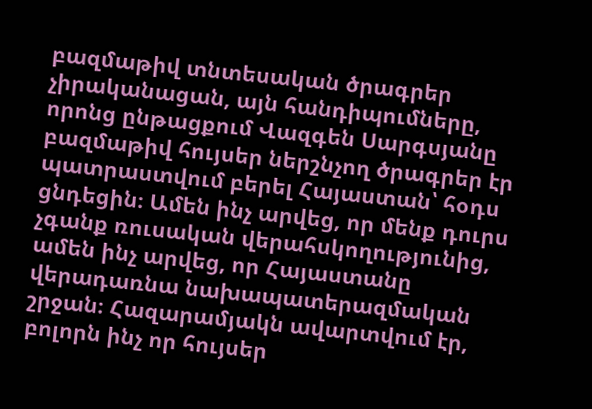բազմաթիվ տնտեսական ծրագրեր չիրականացան, այն հանդիպումները, որոնց ընթացքում Վազգեն Սարգսյանը բազմաթիվ հույսեր ներշնչող ծրագրեր էր պատրաստվում բերել Հայաստան՝ հօդս ցնդեցին։ Ամեն ինչ արվեց, որ մենք դուրս չգանք ռուսական վերահսկողությունից, ամեն ինչ արվեց, որ Հայաստանը վերադառնա նախապատերազմական շրջան։ Հազարամյակն ավարտվում էր, բոլորն ինչ որ հույսեր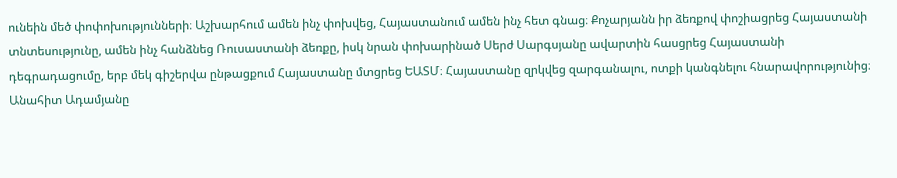ունեին մեծ փոփոխությունների։ Աշխարհում ամեն ինչ փոխվեց, Հայաստանում ամեն ինչ հետ գնաց։ Քոչարյանն իր ձեռքով փոշիացրեց Հայաստանի տնտեսությունը, ամեն ինչ հանձնեց Ռուսաստանի ձեռքը, իսկ նրան փոխարինած Սերժ Սարգսյանը ավարտին հասցրեց Հայաստանի դեգրադացումը, երբ մեկ գիշերվա ընթացքում Հայաստանը մտցրեց ԵԱՏՄ։ Հայաստանը զրկվեց զարգանալու, ոտքի կանգնելու հնարավորությունից։
Անահիտ Ադամյանը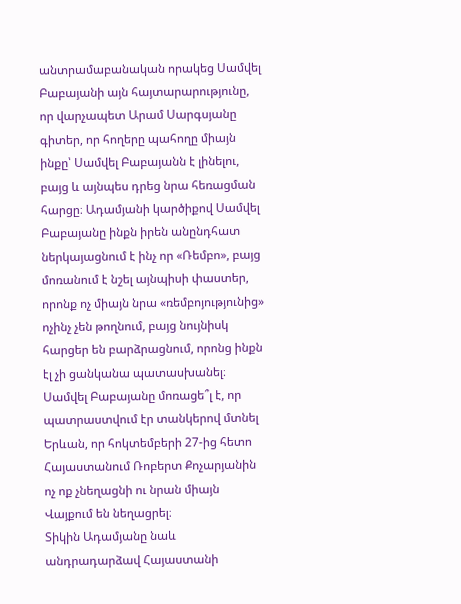անտրամաբանական որակեց Սամվել Բաբայանի այն հայտարարությունը, որ վարչապետ Արամ Սարգսյանը գիտեր, որ հողերը պահողը միայն ինքը՝ Սամվել Բաբայանն է լինելու, բայց և այնպես դրեց նրա հեռացման հարցը։ Ադամյանի կարծիքով Սամվել Բաբայանը ինքն իրեն անընդհատ ներկայացնում է ինչ որ «Ռեմբո», բայց մոռանում է նշել այնպիսի փաստեր, որոնք ոչ միայն նրա «ռեմբոյությունից» ոչինչ չեն թողնում, բայց նույնիսկ հարցեր են բարձրացնում, որոնց ինքն էլ չի ցանկանա պատասխանել։ Սամվել Բաբայանը մոռացե՞լ է, որ պատրաստվում էր տանկերով մտնել Երևան, որ հոկտեմբերի 27-ից հետո Հայաստանում Ռոբերտ Քոչարյանին ոչ ոք չնեղացնի ու նրան միայն Վայքում են նեղացրել։
Տիկին Ադամյանը նաև անդրադարձավ Հայաստանի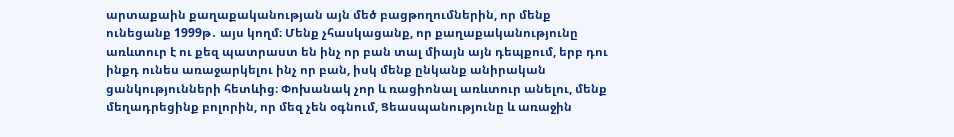արտաքաին քաղաքականության այն մեծ բացթողումներին, որ մենք ունեցանք 1999թ․ այս կողմ։ Մենք չհասկացանք, որ քաղաքականությունը առևտուր է ու քեզ պատրաստ են ինչ որ բան տալ միայն այն դեպքում, երբ դու ինքդ ունես առաջարկելու ինչ որ բան, իսկ մենք ընկանք անիրական ցանկությունների հետևից։ Փոխանակ չոր և ռացիոնալ առևտուր անելու, մենք մեղադրեցինք բոլորին, որ մեզ չեն օգնում, Ցեասպանությունը և առաջին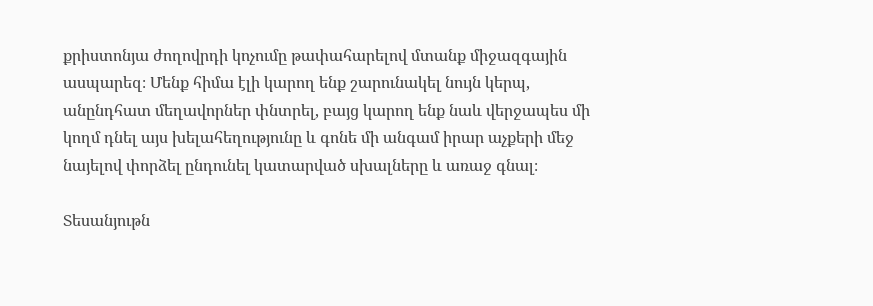քրիստոնյա ժողովրդի կոչումը թափահարելով մտանք միջազգային ասպարեզ։ Մենք հիմա էլի կարող ենք շարունակել նույն կերպ, անընդհատ մեղավորներ փնտրել, բայց կարող ենք նաև վերջապես մի կողմ դնել այս խելահեղությունը և գոնե մի անգամ իրար աչքերի մեջ նայելով փորձել ընդունել կատարված սխալները և առաջ գնալ։

Տեսանյութն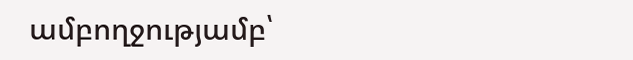ամբողջությամբ՝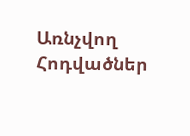Առնչվող Հոդվածներ